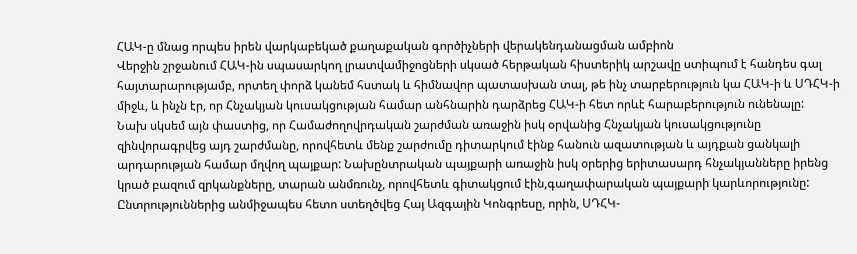ՀԱԿ-ը մնաց որպես իրեն վարկաբեկած քաղաքական գործիչների վերակենդանացման ամբիոն
Վերջին շրջանում ՀԱԿ-ին սպասարկող լրատվամիջոցների սկսած հերթական հիստերիկ արշավը ստիպում է հանդես գալ հայտարարությամբ, որտեղ փորձ կանեմ հստակ և հիմնավոր պատասխան տալ, թե ինչ տարբերություն կա ՀԱԿ-ի և ՍԴՀԿ-ի միջև, և ինչն էր, որ Հնչակյան կուսակցության համար անհնարին դարձրեց ՀԱԿ-ի հետ որևէ հարաբերություն ունենալը:
Նախ սկսեմ այն փաստից, որ Համաժողովրդական շարժման առաջին իսկ օրվանից Հնչակյան կուսակցությունը զինվորագրվեց այդ շարժմանը, որովհետև մենք շարժումը դիտարկում էինք հանուն ազատության և այդքան ցանկալի արդարության համար մղվող պայքար: Նախընտրական պայքարի առաջին իսկ օրերից երիտասարդ հնչակյանները իրենց կրած բազում զրկանքները, տարան անմռունչ, որովհետև գիտակցում էին,գաղափարական պայքարի կարևորությունը: Ընտրություններից անմիջապես հետո ստեղծվեց Հայ Ազգային Կոնգրեսը, որին, ՍԴՀԿ-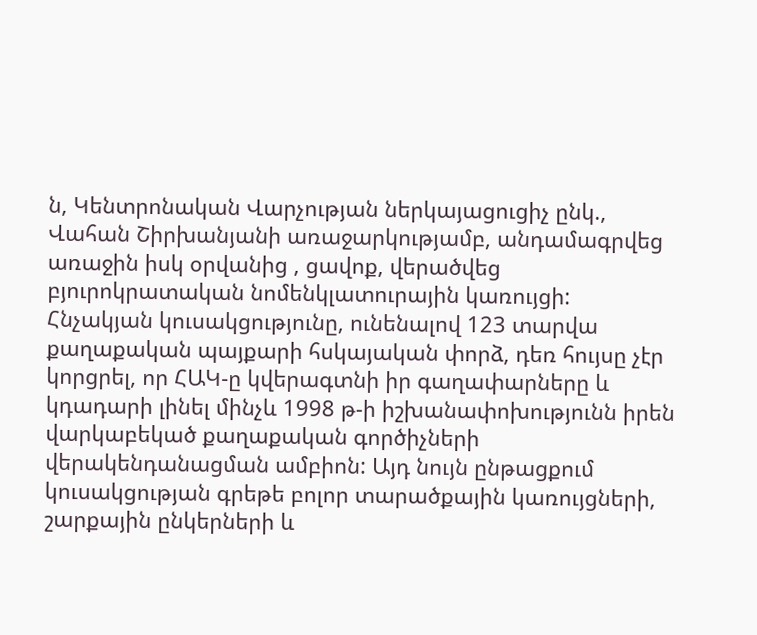ն, Կենտրոնական Վարչության ներկայացուցիչ ընկ., Վահան Շիրխանյանի առաջարկությամբ, անդամագրվեց առաջին իսկ օրվանից , ցավոք, վերածվեց բյուրոկրատական նոմենկլատուրային կառույցի: Հնչակյան կուսակցությունը, ունենալով 123 տարվա քաղաքական պայքարի հսկայական փորձ, դեռ հույսը չէր կորցրել, որ ՀԱԿ-ը կվերագտնի իր գաղափարները և կդադարի լինել մինչև 1998 թ-ի իշխանափոխությունն իրեն վարկաբեկած քաղաքական գործիչների վերակենդանացման ամբիոն: Այդ նույն ընթացքում կուսակցության գրեթե բոլոր տարածքային կառույցների, շարքային ընկերների և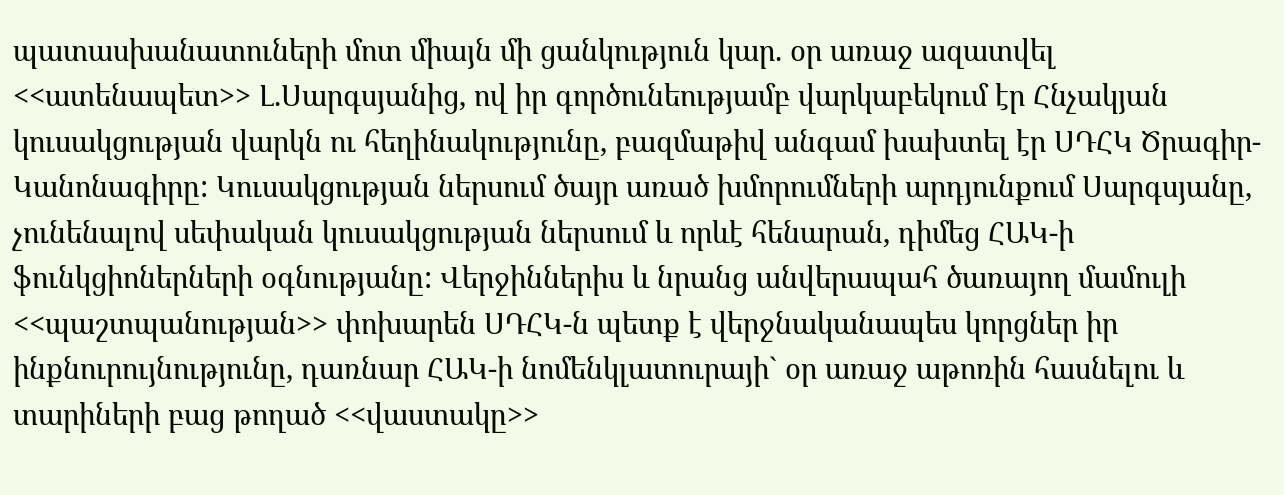պատասխանատուների մոտ միայն մի ցանկություն կար. օր առաջ ազատվել <<ատենապետ>> Լ.Սարգսյանից, ով իր գործունեությամբ վարկաբեկում էր Հնչակյան կուսակցության վարկն ու հեղինակությունը, բազմաթիվ անգամ խախտել էր ՍԴՀԿ Ծրագիր-Կանոնագիրը: Կուսակցության ներսում ծայր առած խմորումների արդյունքում Սարգսյանը, չունենալով սեփական կուսակցության ներսում և որևէ հենարան, դիմեց ՀԱԿ-ի ֆունկցիոներների օգնությանը: Վերջիններիս և նրանց անվերապահ ծառայող մամուլի <<պաշտպանության>> փոխարեն ՍԴՀԿ-ն պետք է վերջնականապես կորցներ իր ինքնուրույնությունը, դառնար ՀԱԿ-ի նոմենկլատուրայի` օր առաջ աթոռին հասնելու և տարիների բաց թողած <<վաստակը>>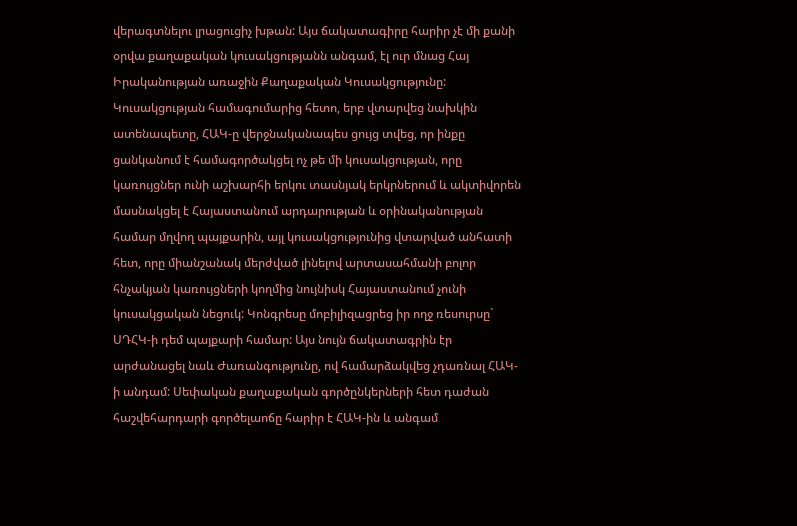վերագտնելու լրացուցիչ խթան: Այս ճակատագիրը հարիր չէ մի քանի օրվա քաղաքական կուսակցությանն անգամ, էլ ուր մնաց Հայ Իրականության առաջին Քաղաքական Կուսակցությունը: Կուսակցության համագումարից հետո, երբ վտարվեց նախկին ատենապետը, ՀԱԿ-ը վերջնականապես ցույց տվեց, որ ինքը ցանկանում է համագործակցել ոչ թե մի կուսակցության, որը կառույցներ ունի աշխարհի երկու տասնյակ երկրներում և ակտիվորեն մասնակցել է Հայաստանում արդարության և օրինականության համար մղվող պայքարին, այլ կուսակցությունից վտարված անհատի հետ, որը միանշանակ մերժված լինելով արտասահմանի բոլոր հնչակյան կառույցների կողմից նույնիսկ Հայաստանում չունի կուսակցական նեցուկ: Կոնգրեսը մոբիլիզացրեց իր ողջ ռեսուրսը` ՍԴՀԿ-ի դեմ պայքարի համար: Այս նույն ճակատագրին էր արժանացել նաև Ժառանգությունը, ով համարձակվեց չդառնալ ՀԱԿ- ի անդամ: Սեփական քաղաքական գործընկերների հետ դաժան հաշվեհարդարի գործելաոճը հարիր է ՀԱԿ-ին և անգամ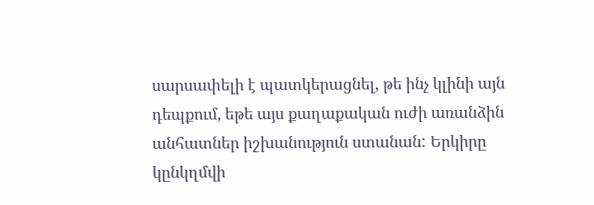սարսափելի է պատկերացնել, թե ինչ կլինի այն դեպքում, եթե այս քաղաքական ուժի առանձին անհատներ իշխանություն ստանան: Երկիրը կընկղմվի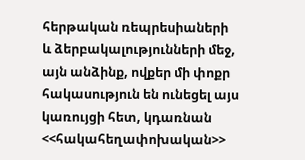հերթական ռեպրեսիաների և ձերբակալությունների մեջ, այն անձինք, ովքեր մի փոքր հակասություն են ունեցել այս կառույցի հետ, կդառնան <<հակահեղափոխական>>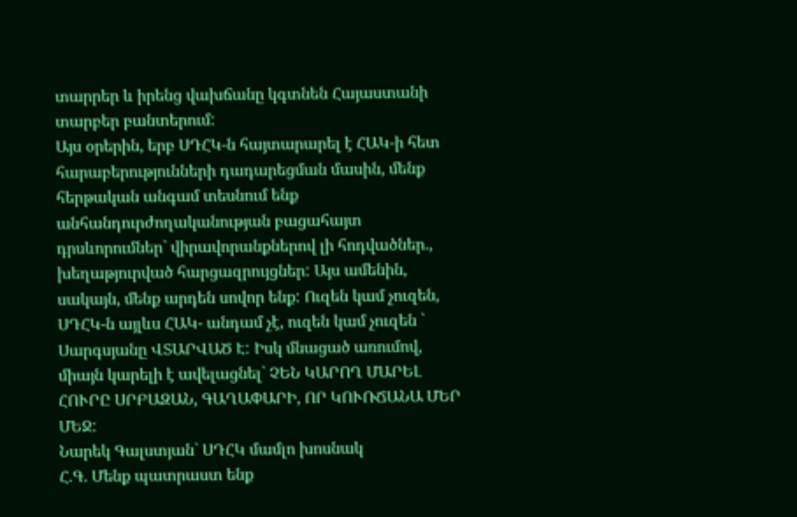տարրեր և իրենց վախճանը կգտնեն Հայաստանի տարբեր բանտերում:
Այս օրերին, երբ ՍԴՀԿ-ն հայտարարել է ՀԱԿ-ի հետ հարաբերությունների դադարեցման մասին, մենք հերթական անգամ տեսնում ենք անհանդուրժողականության բացահայտ դրսևորումներ` վիրավորանքներով լի հոդվածներ., խեղաթյուրված հարցազրույցներ: Այս ամենին, սակայն, մենք արդեն սովոր ենք: Ուզեն կամ չուզեն, ՍԴՀԿ-ն այլևս ՀԱԿ- անդամ չէ, ուզեն կամ չուզեն ` Սարգսյանը ՎՏԱՐՎԱԾ Է: Իսկ մնացած առումով, միայն կարելի է ավելացնել` ՉԵՆ ԿԱՐՈՂ ՄԱՐԵԼ ՀՈՒՐԸ ՍՐԲԱԶԱՆ, ԳԱՂԱՓԱՐԻ, ՈՐ ԿՈՒՌՃԱՆԱ ՄԵՐ ՄԵՋ:
Նարեկ Գալստյան` ՍԴՀԿ մամլո խոսնակ
Հ.Գ. Մենք պատրաստ ենք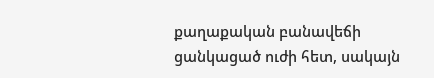քաղաքական բանավեճի ցանկացած ուժի հետ, սակայն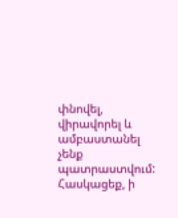փնովել, վիրավորել և ամբաստանել չենք պատրաստվում: Հասկացեք, ի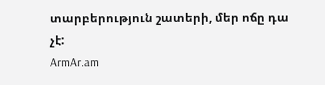տարբերություն շատերի, մեր ոճը դա չէ:
ArmAr.am